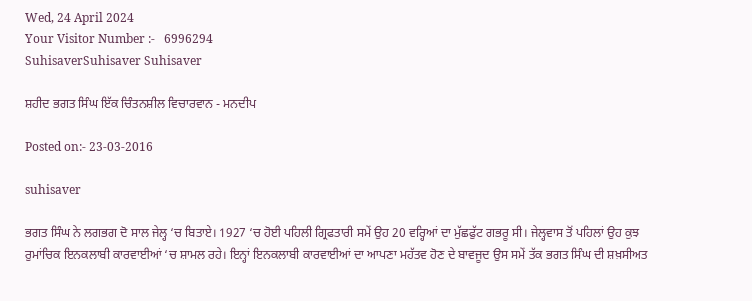Wed, 24 April 2024
Your Visitor Number :-   6996294
SuhisaverSuhisaver Suhisaver

ਸ਼ਹੀਦ ਭਗਤ ਸਿੰਘ ਇੱਕ ਚਿੰਤਨਸ਼ੀਲ ਵਿਚਾਰਵਾਨ - ਮਨਦੀਪ

Posted on:- 23-03-2016

suhisaver

ਭਗਤ ਸਿੰਘ ਨੇ ਲਗਭਗ ਦੋ ਸਾਲ ਜੇਲ੍ਹ ‘ਚ ਬਿਤਾਏ। 1927 ‘ਚ ਹੋਈ ਪਹਿਲੀ ਗ੍ਰਿਫਤਾਰੀ ਸਮੇਂ ਉਹ 20 ਵਰ੍ਹਿਆਂ ਦਾ ਮੁੱਛਫੁੱਟ ਗਭਰੂ ਸੀ। ਜੇਲ੍ਹਵਾਸ ਤੋਂ ਪਹਿਲਾਂ ਉਹ ਕੁਝ ਰੁਮਾਂਚਿਕ ਇਨਕਲਾਬੀ ਕਾਰਵਾਈਆਂ ‘ਚ ਸ਼ਾਮਲ ਰਹੇ। ਇਨ੍ਹਾਂ ਇਨਕਲਾਬੀ ਕਾਰਵਾਈਆਂ ਦਾ ਆਪਣਾ ਮਹੱਤਵ ਹੋਣ ਦੇ ਬਾਵਜੂਦ ਉਸ ਸਮੇਂ ਤੱਕ ਭਗਤ ਸਿੰਘ ਦੀ ਸ਼ਖ਼ਸੀਅਤ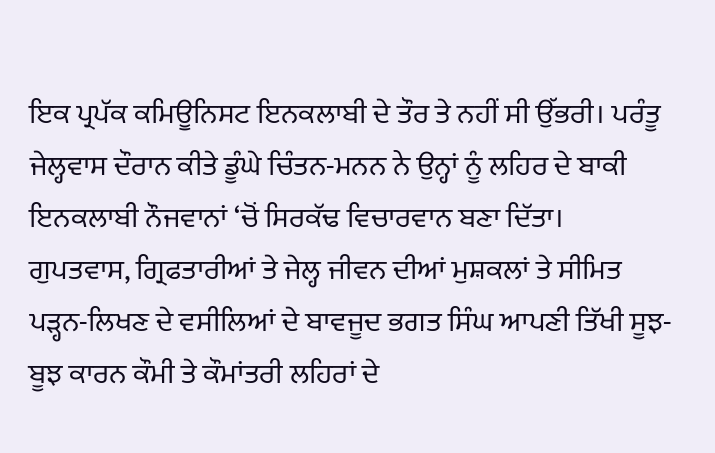ਇਕ ਪ੍ਰਪੱਕ ਕਮਿਊਨਿਸਟ ਇਨਕਲਾਬੀ ਦੇ ਤੌਰ ਤੇ ਨਹੀਂ ਸੀ ਉੱਭਰੀ। ਪਰੰਤੂ ਜੇਲ੍ਹਵਾਸ ਦੌਰਾਨ ਕੀਤੇ ਡੂੰਘੇ ਚਿੰਤਨ-ਮਨਨ ਨੇ ਉਨ੍ਹਾਂ ਨੂੰ ਲਹਿਰ ਦੇ ਬਾਕੀ ਇਨਕਲਾਬੀ ਨੌਜਵਾਨਾਂ ‘ਚੋਂ ਸਿਰਕੱਢ ਵਿਚਾਰਵਾਨ ਬਣਾ ਦਿੱਤਾ। ਗੁਪਤਵਾਸ, ਗ੍ਰਿਫਤਾਰੀਆਂ ਤੇ ਜੇਲ੍ਹ ਜੀਵਨ ਦੀਆਂ ਮੁਸ਼ਕਲਾਂ ਤੇ ਸੀਮਿਤ ਪੜ੍ਹਨ-ਲਿਖਣ ਦੇ ਵਸੀਲਿਆਂ ਦੇ ਬਾਵਜੂਦ ਭਗਤ ਸਿੰਘ ਆਪਣੀ ਤਿੱਖੀ ਸੂਝ-ਬੂਝ ਕਾਰਨ ਕੌਮੀ ਤੇ ਕੌਮਾਂਤਰੀ ਲਹਿਰਾਂ ਦੇ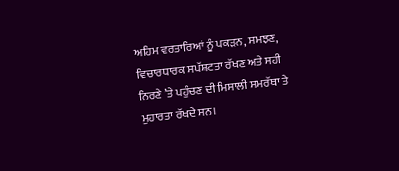ਅਹਿਮ ਵਰਤਾਰਿਆਂ ਨੂੰ ਪਕੜਨ, ਸਮਝਣ, ਵਿਚਾਰਧਾਰਕ ਸਪੱਸ਼ਟਤਾ ਰੱਖਣ ਅਤੇ ਸਹੀ ਨਿਰਣੇ ’ਤੇ ਪਹੁੰਚਣ ਦੀ ਮਿਸਾਲੀ ਸਮਰੱਥਾ ਤੇ ਮੁਹਾਰਤਾ ਰੱਖਦੇ ਸਨ।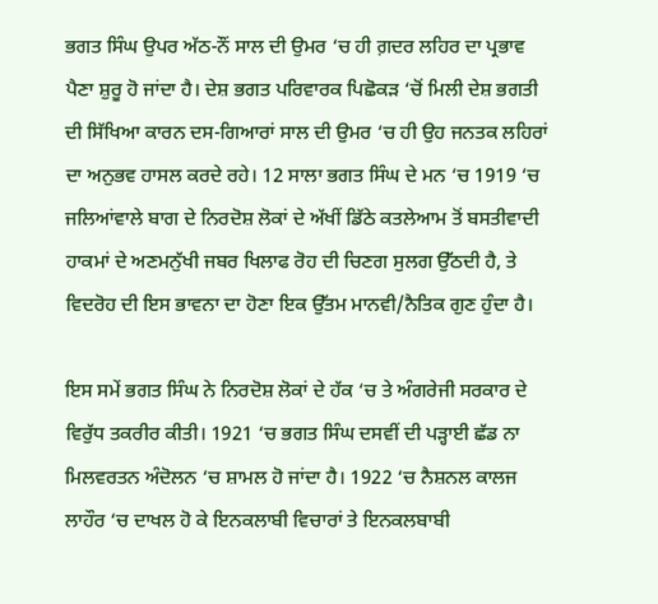ਭਗਤ ਸਿੰਘ ਉਪਰ ਅੱਠ-ਨੌਂ ਸਾਲ ਦੀ ਉਮਰ ‘ਚ ਹੀ ਗ਼ਦਰ ਲਹਿਰ ਦਾ ਪ੍ਰਭਾਵ ਪੈਣਾ ਸ਼ੁਰੂ ਹੋ ਜਾਂਦਾ ਹੈ। ਦੇਸ਼ ਭਗਤ ਪਰਿਵਾਰਕ ਪਿਛੋਕੜ ‘ਚੋਂ ਮਿਲੀ ਦੇਸ਼ ਭਗਤੀ ਦੀ ਸਿੱਖਿਆ ਕਾਰਨ ਦਸ-ਗਿਆਰਾਂ ਸਾਲ ਦੀ ਉਮਰ ‘ਚ ਹੀ ਉਹ ਜਨਤਕ ਲਹਿਰਾਂ ਦਾ ਅਨੁਭਵ ਹਾਸਲ ਕਰਦੇ ਰਹੇ। 12 ਸਾਲਾ ਭਗਤ ਸਿੰਘ ਦੇ ਮਨ ‘ਚ 1919 ‘ਚ ਜਲਿਆਂਵਾਲੇ ਬਾਗ ਦੇ ਨਿਰਦੋਸ਼ ਲੋਕਾਂ ਦੇ ਅੱਖੀਂ ਡਿੱਠੇ ਕਤਲੇਆਮ ਤੋਂ ਬਸਤੀਵਾਦੀ ਹਾਕਮਾਂ ਦੇ ਅਣਮਨੁੱਖੀ ਜਬਰ ਖਿਲਾਫ ਰੋਹ ਦੀ ਚਿਣਗ ਸੁਲਗ ਉੱਠਦੀ ਹੈ, ਤੇ ਵਿਦਰੋਹ ਦੀ ਇਸ ਭਾਵਨਾ ਦਾ ਹੋਣਾ ਇਕ ਉੱਤਮ ਮਾਨਵੀ/ਨੈਤਿਕ ਗੁਣ ਹੁੰਦਾ ਹੈ।

ਇਸ ਸਮੇਂ ਭਗਤ ਸਿੰਘ ਨੇ ਨਿਰਦੋਸ਼ ਲੋਕਾਂ ਦੇ ਹੱਕ ‘ਚ ਤੇ ਅੰਗਰੇਜੀ ਸਰਕਾਰ ਦੇ ਵਿਰੁੱਧ ਤਕਰੀਰ ਕੀਤੀ। 1921 ‘ਚ ਭਗਤ ਸਿੰਘ ਦਸਵੀਂ ਦੀ ਪੜ੍ਹਾਈ ਛੱਡ ਨਾ ਮਿਲਵਰਤਨ ਅੰਦੋਲਨ ‘ਚ ਸ਼ਾਮਲ ਹੋ ਜਾਂਦਾ ਹੈ। 1922 ‘ਚ ਨੈਸ਼ਨਲ ਕਾਲਜ ਲਾਹੌਰ ‘ਚ ਦਾਖਲ ਹੋ ਕੇ ਇਨਕਲਾਬੀ ਵਿਚਾਰਾਂ ਤੇ ਇਨਕਲਬਾਬੀ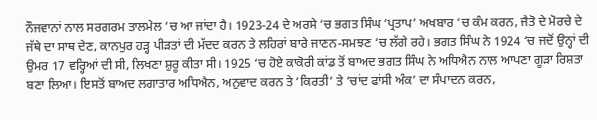ਨੌਜਵਾਨਾਂ ਨਾਲ ਸਰਗਰਮ ਤਾਲਮੇਲ ‘ਚ ਆ ਜਾਂਦਾ ਹੈ। 1923-24 ਦੇ ਅਰਸੇ ‘ਚ ਭਗਤ ਸਿੰਘ ‘ਪ੍ਰਤਾਪ’ ਅਖਬਾਰ ‘ਚ ਕੰਮ ਕਰਨ, ਜੈਤੋ ਦੇ ਮੋਰਚੇ ਦੇ ਜੱਥੇ ਦਾ ਸਾਥ ਦੇਣ, ਕਾਨਪੁਰ ਹੜ੍ਹ ਪੀੜਤਾਂ ਦੀ ਮੱਦਦ ਕਰਨ ਤੇ ਲਹਿਰਾਂ ਬਾਰੇ ਜਾਣਨ-ਸਮਝਣ ‘ਚ ਲੱਗੇ ਰਹੇ। ਭਗਤ ਸਿੰਘ ਨੇ 1924 ‘ਚ ਜਦੋਂ ਉਨ੍ਹਾਂ ਦੀ ਉਮਰ 17 ਵਰ੍ਹਿਆਂ ਦੀ ਸੀ, ਲਿਖਣਾ ਸ਼ੁਰੂ ਕੀਤਾ ਸੀ। 1925 ‘ਚ ਹੋਏ ਕਾਕੋਰੀ ਕਾਂਡ ਤੋਂ ਬਾਅਦ ਭਗਤ ਸਿੰਘ ਨੇ ਅਧਿਐਨ ਨਾਲ ਆਪਣਾ ਗੂੜਾ ਰਿਸ਼ਤਾ ਬਣਾ ਲਿਆ। ਇਸਤੋਂ ਬਾਅਦ ਲਗਾਤਾਰ ਅਧਿਐਨ, ਅਨੁਵਾਦ ਕਰਨ ਤੇ ‘ਕਿਰਤੀ’ ਤੇ ‘ਚਾਂਦ ਫਾਂਸੀ ਅੰਕ’ ਦਾ ਸੰਪਾਦਨ ਕਰਨ,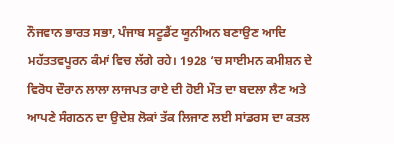ਨੌਜਵਾਨ ਭਾਰਤ ਸਭਾ, ਪੰਜਾਬ ਸਟੂਡੈਂਟ ਯੂਨੀਅਨ ਬਣਾਉਣ ਆਦਿ ਮਹੱਤਤਵਪੂਰਨ ਕੰਮਾਂ ਵਿਚ ਲੱਗੇ ਰਹੇ। 1928 ‘ਚ ਸਾਈਮਨ ਕਮੀਸ਼ਨ ਦੇ ਵਿਰੋਧ ਦੌਰਾਨ ਲਾਲਾ ਲਾਜਪਤ ਰਾਏ ਦੀ ਹੋਈ ਮੌਤ ਦਾ ਬਦਲਾ ਲੈਣ ਅਤੇ ਆਪਣੇ ਸੰਗਠਨ ਦਾ ਉਦੇਸ਼ ਲੋਕਾਂ ਤੱਕ ਲਿਜਾਣ ਲਈ ਸਾਂਡਰਸ ਦਾ ਕਤਲ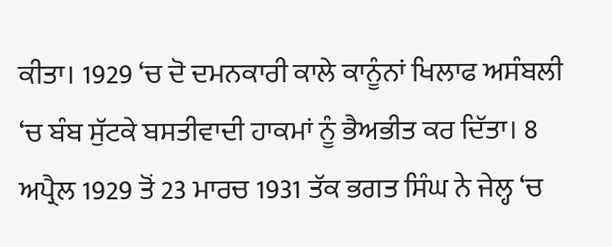ਕੀਤਾ। 1929 ‘ਚ ਦੋ ਦਮਨਕਾਰੀ ਕਾਲੇ ਕਾਨੂੰਨਾਂ ਖਿਲਾਫ ਅਸੰਬਲੀ ‘ਚ ਬੰਬ ਸੁੱਟਕੇ ਬਸਤੀਵਾਦੀ ਹਾਕਮਾਂ ਨੂੰ ਭੈਅਭੀਤ ਕਰ ਦਿੱਤਾ। 8 ਅਪ੍ਰੈਲ 1929 ਤੋਂ 23 ਮਾਰਚ 1931 ਤੱਕ ਭਗਤ ਸਿੰਘ ਨੇ ਜੇਲ੍ਹ ‘ਚ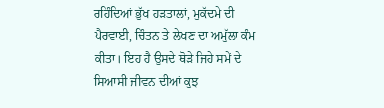ਰਹਿੰਦਿਆਂ ਭੁੱਖ ਹੜਤਾਲਾਂ, ਮੁਕੱਦਮੇ ਦੀ ਪੈਰਵਾਈ, ਚਿੰਤਨ ਤੇ ਲੇਖਣ ਦਾ ਅਮੁੱਲਾ ਕੰਮ ਕੀਤਾ। ਇਹ ਹੈ ਉਸਦੇ ਥੋੜੇ ਜਿਹੇ ਸਮੇਂ ਦੇ ਸਿਆਸੀ ਜੀਵਨ ਦੀਆਂ ਕੁਝ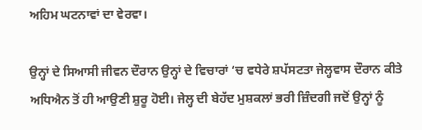ਅਹਿਮ ਘਟਨਾਵਾਂ ਦਾ ਵੇਰਵਾ।

ਉਨ੍ਹਾਂ ਦੇ ਸਿਆਸੀ ਜੀਵਨ ਦੌਰਾਨ ਉਨ੍ਹਾਂ ਦੇ ਵਿਚਾਰਾਂ ‘ਚ ਵਧੇਰੇ ਸ਼ਪੱਸਟਤਾ ਜੇਲ੍ਹਵਾਸ ਦੌਰਾਨ ਕੀਤੇ ਅਧਿਐਨ ਤੋਂ ਹੀ ਆਉਣੀ ਸ਼ੁਰੂ ਹੋਈ। ਜੇਲ੍ਹ ਦੀ ਬੇਹੱਦ ਮੁਸ਼ਕਲਾਂ ਭਰੀ ਜ਼ਿੰਦਗੀ ਜਦੋਂ ਉਨ੍ਹਾਂ ਨੂੰ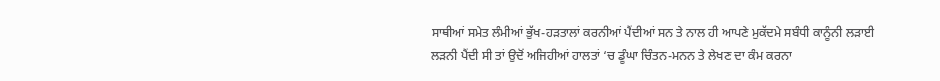ਸਾਥੀਆਂ ਸਮੇਤ ਲੰਮੀਆਂ ਭੁੱਖ-ਹੜਤਾਲਾਂ ਕਰਨੀਆਂ ਪੈਂਦੀਆਂ ਸਨ ਤੇ ਨਾਲ ਹੀ ਆਪਣੇ ਮੁਕੱਦਮੇ ਸਬੰਧੀ ਕਾਨੂੰਨੀ ਲੜਾਈ ਲੜਨੀ ਪੈਂਦੀ ਸੀ ਤਾਂ ਉਦੋਂ ਅਜਿਹੀਆਂ ਹਾਲਤਾਂ ‘ਚ ਡੂੰਘਾ ਚਿੰਤਨ-ਮਨਨ ਤੇ ਲੇਖਣ ਦਾ ਕੰਮ ਕਰਨਾ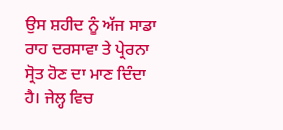ਉਸ ਸ਼ਹੀਦ ਨੂੰ ਅੱਜ ਸਾਡਾ ਰਾਹ ਦਰਸਾਵਾ ਤੇ ਪ੍ਰੇਰਨਾ ਸ੍ਰੋਤ ਹੋਣ ਦਾ ਮਾਣ ਦਿੰਦਾ ਹੈ। ਜੇਲ੍ਹ ਵਿਚ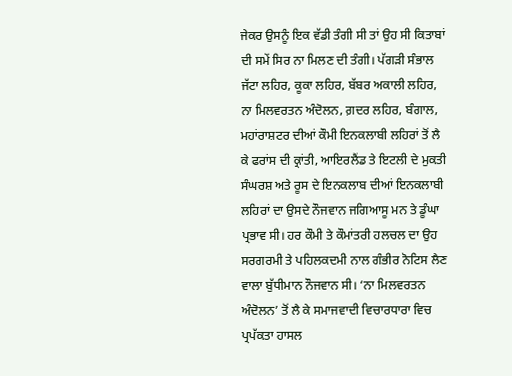ਜੇਕਰ ਉਸਨੂੰ ਇਕ ਵੱਡੀ ਤੰਗੀ ਸੀ ਤਾਂ ਉਹ ਸੀ ਕਿਤਾਬਾਂ ਦੀ ਸਮੇਂ ਸਿਰ ਨਾ ਮਿਲਣ ਦੀ ਤੰਗੀ। ਪੱਗੜੀ ਸੰਭਾਲ ਜੱਟਾ ਲਹਿਰ, ਕੂਕਾ ਲਹਿਰ, ਬੱਬਰ ਅਕਾਲੀ ਲਹਿਰ, ਨਾ ਮਿਲਵਰਤਨ ਅੰਦੋਲਨ, ਗ਼ਦਰ ਲਹਿਰ, ਬੰਗਾਲ, ਮਹਾਂਰਾਸ਼ਟਰ ਦੀਆਂ ਕੌਮੀ ਇਨਕਲਾਬੀ ਲਹਿਰਾਂ ਤੋਂ ਲੈ ਕੇ ਫਰਾਂਸ ਦੀ ਕ੍ਰਾਂਤੀ, ਆਇਰਲੈਂਡ ਤੇ ਇਟਲੀ ਦੇ ਮੁਕਤੀ ਸੰਘਰਸ਼ ਅਤੇ ਰੂਸ ਦੇ ਇਨਕਲਾਬ ਦੀਆਂ ਇਨਕਲਾਬੀ ਲਹਿਰਾਂ ਦਾ ਉਸਦੇ ਨੌਜਵਾਨ ਜਗਿਆਸੂ ਮਨ ਤੇ ਡੂੰਘਾ ਪ੍ਰਭਾਵ ਸੀ। ਹਰ ਕੌਮੀ ਤੇ ਕੌਮਾਂਤਰੀ ਹਲਚਲ ਦਾ ਉਹ ਸਰਗਰਮੀ ਤੇ ਪਹਿਲਕਦਮੀ ਨਾਲ ਗੰਭੀਰ ਨੋਟਿਸ ਲੈਣ ਵਾਲਾ ਬੁੱਧੀਮਾਨ ਨੌਜਵਾਨ ਸੀ। ‘ਨਾ ਮਿਲਵਰਤਨ ਅੰਦੋਲਨ’ ਤੋਂ ਲੈ ਕੇ ਸਮਾਜਵਾਦੀ ਵਿਚਾਰਧਾਰਾ ਵਿਚ ਪ੍ਰਪੱਕਤਾ ਹਾਸਲ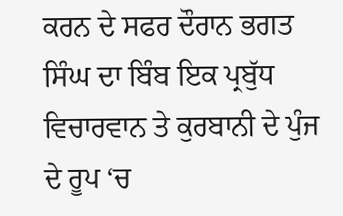ਕਰਨ ਦੇ ਸਫਰ ਦੌਰਾਨ ਭਗਤ ਸਿੰਘ ਦਾ ਬਿੰਬ ਇਕ ਪ੍ਰਬੁੱਧ ਵਿਚਾਰਵਾਨ ਤੇ ਕੁਰਬਾਨੀ ਦੇ ਪੁੰਜ ਦੇ ਰੂਪ ‘ਚ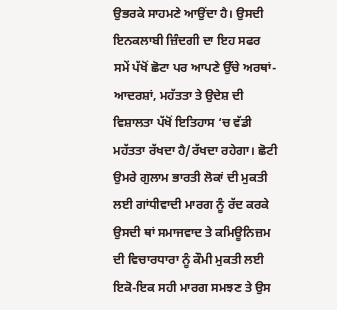ਉਭਰਕੇ ਸਾਹਮਣੇ ਆਉਂਦਾ ਹੈ। ਉਸਦੀ ਇਨਕਲਾਬੀ ਜ਼ਿੰਦਗੀ ਦਾ ਇਹ ਸਫਰ ਸਮੇਂ ਪੱਖੋਂ ਛੋਟਾ ਪਰ ਆਪਣੇ ਉੱਚੇ ਅਰਥਾਂ-ਆਦਰਸ਼ਾਂ, ਮਹੱਤਤਾ ਤੇ ਉਦੇਸ਼ ਦੀ ਵਿਸ਼ਾਲਤਾ ਪੱਖੋਂ ਇਤਿਹਾਸ ‘ਚ ਵੱਡੀ ਮਹੱਤਤਾ ਰੱਖਦਾ ਹੈ/ਰੱਖਦਾ ਰਹੇਗਾ। ਛੋਟੀ ਉਮਰੇ ਗੁਲਾਮ ਭਾਰਤੀ ਲੋਕਾਂ ਦੀ ਮੁਕਤੀ ਲਈ ਗਾਂਧੀਵਾਦੀ ਮਾਰਗ ਨੂੰ ਰੱਦ ਕਰਕੇ ਉਸਦੀ ਥਾਂ ਸਮਾਜਵਾਦ ਤੇ ਕਮਿਊਨਿਜ਼ਮ ਦੀ ਵਿਚਾਰਧਾਰਾ ਨੂੰ ਕੌਮੀ ਮੁਕਤੀ ਲਈ ਇਕੋ-ਇਕ ਸਹੀ ਮਾਰਗ ਸਮਝਣ ਤੇ ਉਸ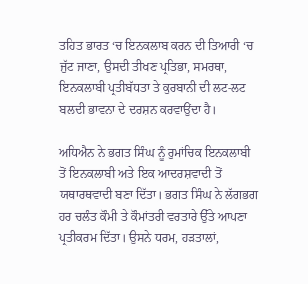ਤਹਿਤ ਭਾਰਤ ‘ਚ ਇਨਕਲਾਬ ਕਰਨ ਦੀ ਤਿਆਰੀ ‘ਚ ਜੁੱਟ ਜਾਣਾ, ਉਸਦੀ ਤੀਖਣ ਪ੍ਰਤਿਭਾ, ਸਮਰਥਾ, ਇਨਕਲਾਬੀ ਪ੍ਰਤੀਬੱਧਤਾ ਤੇ ਕੁਰਬਾਨੀ ਦੀ ਲਟ-ਲਟ ਬਲਦੀ ਭਾਵਨਾ ਦੇ ਦਰਸ਼ਨ ਕਰਵਾਉਂਦਾ ਹੈ।

ਅਧਿਐਨ ਨੇ ਭਗਤ ਸਿੰਘ ਨੂੰ ਰੁਮਾਂਚਿਕ ਇਨਕਲਾਬੀ ਤੋਂ ਇਨਕਲਾਬੀ ਅਤੇ ਇਕ ਆਦਰਸ਼ਵਾਦੀ ਤੋਂ ਯਥਾਰਥਵਾਦੀ ਬਣਾ ਦਿੱਤਾ। ਭਗਤ ਸਿੰਘ ਨੇ ਲੱਗਭਗ ਹਰ ਚਲੰਤ ਕੌਮੀ ਤੇ ਕੌਮਾਂਤਰੀ ਵਰਤਾਰੇ ਉੱਤੇ ਆਪਣਾ ਪ੍ਰਤੀਕਰਮ ਦਿੱਤਾ। ਉਸਨੇ ਧਰਮ, ਹੜਤਾਲਾਂ,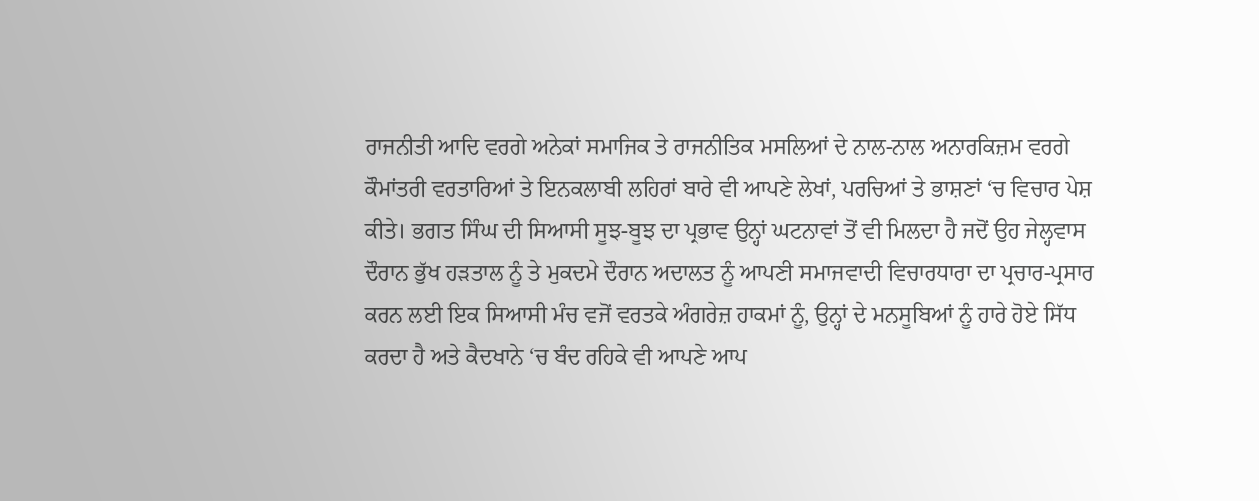ਰਾਜਨੀਤੀ ਆਦਿ ਵਰਗੇ ਅਨੇਕਾਂ ਸਮਾਜਿਕ ਤੇ ਰਾਜਨੀਤਿਕ ਮਸਲਿਆਂ ਦੇ ਨਾਲ-ਨਾਲ ਅਨਾਰਕਿਜ਼ਮ ਵਰਗੇ ਕੌਮਾਂਤਰੀ ਵਰਤਾਰਿਆਂ ਤੇ ਇਨਕਲਾਬੀ ਲਹਿਰਾਂ ਬਾਰੇ ਵੀ ਆਪਣੇ ਲੇਖਾਂ, ਪਰਚਿਆਂ ਤੇ ਭਾਸ਼ਣਾਂ ‘ਚ ਵਿਚਾਰ ਪੇਸ਼ ਕੀਤੇ। ਭਗਤ ਸਿੰਘ ਦੀ ਸਿਆਸੀ ਸੂਝ-ਬੂਝ ਦਾ ਪ੍ਰਭਾਵ ਉਨ੍ਹਾਂ ਘਟਨਾਵਾਂ ਤੋਂ ਵੀ ਮਿਲਦਾ ਹੈ ਜਦੋਂ ਉਹ ਜੇਲ੍ਹਵਾਸ ਦੌਰਾਨ ਭੁੱਖ ਹੜਤਾਲ ਨੂੰ ਤੇ ਮੁਕਦਮੇ ਦੌਰਾਨ ਅਦਾਲਤ ਨੂੰ ਆਪਣੀ ਸਮਾਜਵਾਦੀ ਵਿਚਾਰਧਾਰਾ ਦਾ ਪ੍ਰਚਾਰ-ਪ੍ਰਸਾਰ ਕਰਨ ਲਈ ਇਕ ਸਿਆਸੀ ਮੰਚ ਵਜੋਂ ਵਰਤਕੇ ਅੰਗਰੇਜ਼ ਹਾਕਮਾਂ ਨੂੰ, ਉਨ੍ਹਾਂ ਦੇ ਮਨਸੂਬਿਆਂ ਨੂੰ ਹਾਰੇ ਹੋਏ ਸਿੱਧ ਕਰਦਾ ਹੈ ਅਤੇ ਕੈਦਖਾਨੇ ‘ਚ ਬੰਦ ਰਹਿਕੇ ਵੀ ਆਪਣੇ ਆਪ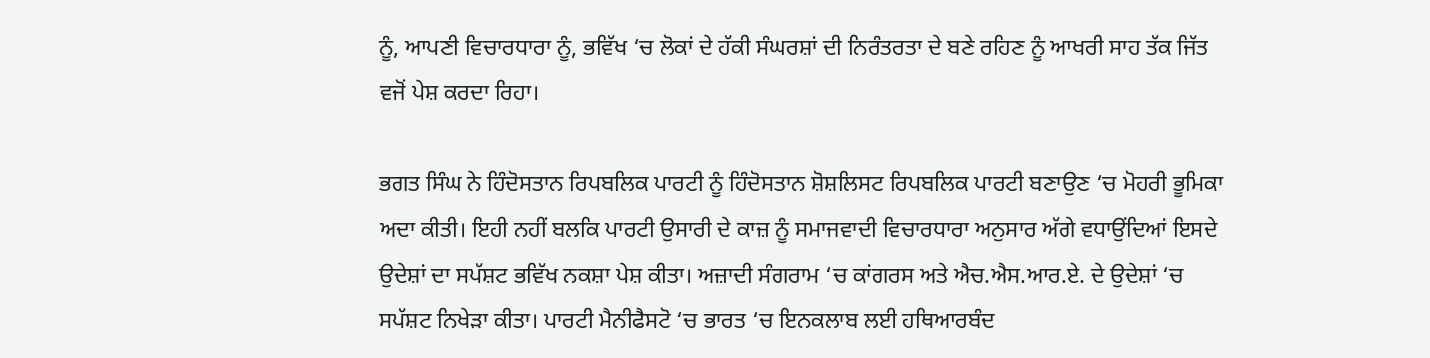ਨੂੰ, ਆਪਣੀ ਵਿਚਾਰਧਾਰਾ ਨੂੰ, ਭਵਿੱਖ ‘ਚ ਲੋਕਾਂ ਦੇ ਹੱਕੀ ਸੰਘਰਸ਼ਾਂ ਦੀ ਨਿਰੰਤਰਤਾ ਦੇ ਬਣੇ ਰਹਿਣ ਨੂੰ ਆਖਰੀ ਸਾਹ ਤੱਕ ਜਿੱਤ ਵਜੋਂ ਪੇਸ਼ ਕਰਦਾ ਰਿਹਾ।

ਭਗਤ ਸਿੰਘ ਨੇ ਹਿੰਦੋਸਤਾਨ ਰਿਪਬਲਿਕ ਪਾਰਟੀ ਨੂੰ ਹਿੰਦੋਸਤਾਨ ਸ਼ੋਸ਼ਲਿਸਟ ਰਿਪਬਲਿਕ ਪਾਰਟੀ ਬਣਾਉਣ ‘ਚ ਮੋਹਰੀ ਭੂਮਿਕਾ ਅਦਾ ਕੀਤੀ। ਇਹੀ ਨਹੀਂ ਬਲਕਿ ਪਾਰਟੀ ਉਸਾਰੀ ਦੇ ਕਾਜ਼ ਨੂੰ ਸਮਾਜਵਾਦੀ ਵਿਚਾਰਧਾਰਾ ਅਨੁਸਾਰ ਅੱਗੇ ਵਧਾਉਂਦਿਆਂ ਇਸਦੇ ਉਦੇਸ਼ਾਂ ਦਾ ਸਪੱਸ਼ਟ ਭਵਿੱਖ ਨਕਸ਼ਾ ਪੇਸ਼ ਕੀਤਾ। ਅਜ਼ਾਦੀ ਸੰਗਰਾਮ ‘ਚ ਕਾਂਗਰਸ ਅਤੇ ਐਚ.ਐਸ.ਆਰ.ਏ. ਦੇ ਉਦੇਸ਼ਾਂ ‘ਚ ਸਪੱਸ਼ਟ ਨਿਖੇੜਾ ਕੀਤਾ। ਪਾਰਟੀ ਮੈਨੀਫੈਸਟੋ ‘ਚ ਭਾਰਤ ‘ਚ ਇਨਕਲਾਬ ਲਈ ਹਥਿਆਰਬੰਦ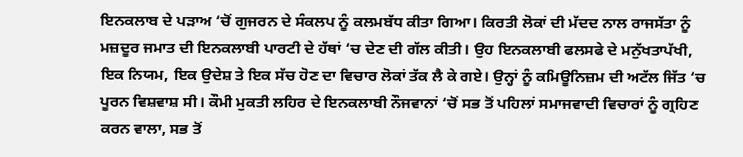ਇਨਕਲਾਬ ਦੇ ਪੜਾਅ ‘ਚੋਂ ਗੁਜਰਨ ਦੇ ਸੰਕਲਪ ਨੂੰ ਕਲਮਬੱਧ ਕੀਤਾ ਗਿਆ। ਕਿਰਤੀ ਲੋਕਾਂ ਦੀ ਮੱਦਦ ਨਾਲ ਰਾਜਸੱਤਾ ਨੂੰ ਮਜ਼ਦੂਰ ਜਮਾਤ ਦੀ ਇਨਕਲਾਬੀ ਪਾਰਟੀ ਦੇ ਹੱਥਾਂ ‘ਚ ਦੇਣ ਦੀ ਗੱਲ ਕੀਤੀ। ਉਹ ਇਨਕਲਾਬੀ ਫਲਸਫੇ ਦੇ ਮਨੁੱਖਤਾਪੱਖੀ, ਇਕ ਨਿਯਮ, ਇਕ ਉਦੇਸ਼ ਤੇ ਇਕ ਸੱਚ ਹੋਣ ਦਾ ਵਿਚਾਰ ਲੋਕਾਂ ਤੱਕ ਲੈ ਕੇ ਗਏ। ਉਨ੍ਹਾਂ ਨੂੰ ਕਮਿਊਨਿਜ਼ਮ ਦੀ ਅਟੱਲ ਜਿੱਤ ‘ਚ ਪੂਰਨ ਵਿਸ਼ਵਾਸ਼ ਸੀ। ਕੌਮੀ ਮੁਕਤੀ ਲਹਿਰ ਦੇ ਇਨਕਲਾਬੀ ਨੌਜਵਾਨਾਂ ‘ਚੋਂ ਸਭ ਤੋਂ ਪਹਿਲਾਂ ਸਮਾਜਵਾਦੀ ਵਿਚਾਰਾਂ ਨੂੰ ਗ੍ਰਹਿਣ ਕਰਨ ਵਾਲਾ, ਸਭ ਤੋਂ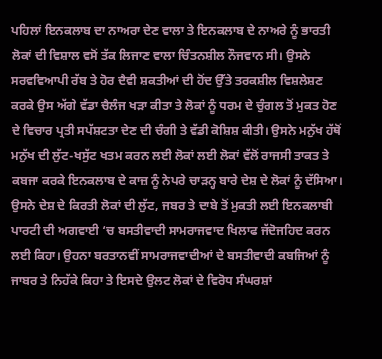ਪਹਿਲਾਂ ਇਨਕਲਾਬ ਦਾ ਨਾਅਰਾ ਦੇਣ ਵਾਲਾ ਤੇ ਇਨਕਲਾਬ ਦੇ ਨਾਅਰੇ ਨੂੰ ਭਾਰਤੀ ਲੋਕਾਂ ਦੀ ਵਿਸ਼ਾਲ ਵਸੋਂ ਤੱਕ ਲਿਜਾਣ ਵਾਲਾ ਚਿੰਤਨਸ਼ੀਲ ਨੌਜਵਾਨ ਸੀ। ਉਸਨੇ ਸਰਵਵਿਆਪੀ ਰੱਬ ਤੇ ਹੋਰ ਦੈਵੀ ਸ਼ਕਤੀਆਂ ਦੀ ਹੋਂਦ ਉੱਤੇ ਤਰਕਸ਼ੀਲ ਵਿਸ਼ਲੇਸ਼ਣ ਕਰਕੇ ਉਸ ਅੱਗੇ ਵੱਡਾ ਚੈਲੰਜ ਖੜਾ ਕੀਤਾ ਤੇ ਲੋਕਾਂ ਨੂੰ ਧਰਮ ਦੇ ਚੁੰਗਲ ਤੋਂ ਮੁਕਤ ਹੋਣ ਦੇ ਵਿਚਾਰ ਪ੍ਰਤੀ ਸਪੱਸ਼ਟਤਾ ਦੇਣ ਦੀ ਚੰਗੀ ਤੇ ਵੱਡੀ ਕੋਸ਼ਿਸ਼ ਕੀਤੀ। ਉਸਨੇ ਮਨੁੱਖ ਹੱਥੋਂ ਮਨੁੱਖ ਦੀ ਲੁੱਟ-ਖਸੁੱਟ ਖਤਮ ਕਰਨ ਲਈ ਲੋਕਾਂ ਲਈ ਲੋਕਾਂ ਵੱਲੋਂ ਰਾਜਸੀ ਤਾਕਤ ਤੇ ਕਬਜਾ ਕਰਕੇ ਇਨਕਲਾਬ ਦੇ ਕਾਜ਼ ਨੂੰ ਨੇਪਰੇ ਚਾੜਨ੍ਹ ਬਾਰੇ ਦੇਸ਼ ਦੇ ਲੋਕਾਂ ਨੂੰ ਦੱਸਿਆ। ਉਸਨੇ ਦੇਸ਼ ਦੇ ਕਿਰਤੀ ਲੋਕਾਂ ਦੀ ਲੁੱਟ, ਜਬਰ ਤੇ ਦਾਬੇ ਤੋਂ ਮੁਕਤੀ ਲਈ ਇਨਕਲਾਬੀ ਪਾਰਟੀ ਦੀ ਅਗਵਾਈ ‘ਚ ਬਸਤੀਵਾਦੀ ਸਾਮਰਾਜਵਾਦ ਖਿਲਾਫ ਜੱਦੋਜਹਿਦ ਕਰਨ ਲਈ ਕਿਹਾ। ਉਹਨਾ ਬਰਤਾਨਵੀਂ ਸਾਮਰਾਜਵਾਦੀਆਂ ਦੇ ਬਸਤੀਵਾਦੀ ਕਬਜਿਆਂ ਨੂੰ ਜਾਬਰ ਤੇ ਨਿਹੱਕੇ ਕਿਹਾ ਤੇ ਇਸਦੇ ਉਲਟ ਲੋਕਾਂ ਦੇ ਵਿਰੋਧ ਸੰਘਰਸ਼ਾਂ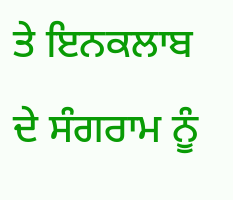ਤੇ ਇਨਕਲਾਬ ਦੇ ਸੰਗਰਾਮ ਨੂੰ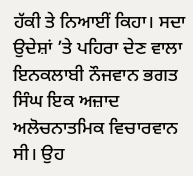ਹੱਕੀ ਤੇ ਨਿਆਈਂ ਕਿਹਾ। ਸਦਾ ਉਦੇਸ਼ਾਂ ’ਤੇ ਪਹਿਰਾ ਦੇਣ ਵਾਲਾ ਇਨਕਲਾਬੀ ਨੌਜਵਾਨ ਭਗਤ ਸਿੰਘ ਇਕ ਅਜ਼ਾਦ ਅਲੋਚਨਾਤਮਿਕ ਵਿਚਾਰਵਾਨ ਸੀ। ਉਹ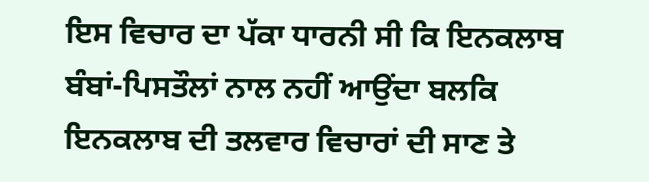ਇਸ ਵਿਚਾਰ ਦਾ ਪੱਕਾ ਧਾਰਨੀ ਸੀ ਕਿ ਇਨਕਲਾਬ ਬੰਬਾਂ-ਪਿਸਤੌਲਾਂ ਨਾਲ ਨਹੀਂ ਆਉਂਦਾ ਬਲਕਿ ਇਨਕਲਾਬ ਦੀ ਤਲਵਾਰ ਵਿਚਾਰਾਂ ਦੀ ਸਾਣ ਤੇ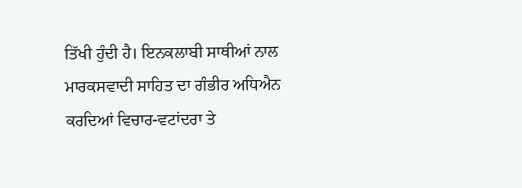ਤਿੱਖੀ ਹੁੰਦੀ ਹੈ। ਇਨਕਲਾਬੀ ਸਾਥੀਆਂ ਨਾਲ ਮਾਰਕਸਵਾਦੀ ਸਾਹਿਤ ਦਾ ਗੰਭੀਰ ਅਧਿਐਨ ਕਰਦਿਆਂ ਵਿਚਾਰ-ਵਟਾਂਦਰਾ ਤੇ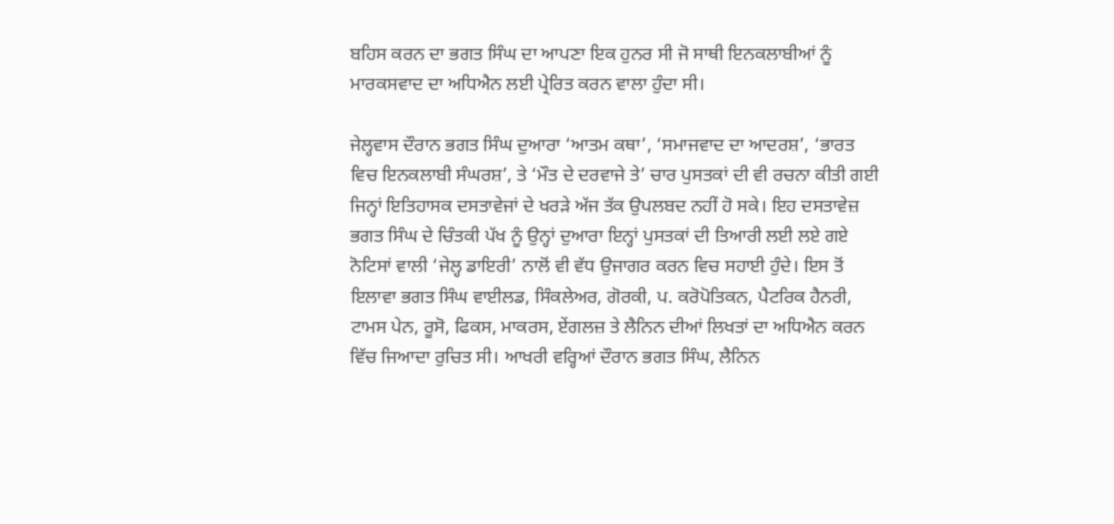ਬਹਿਸ ਕਰਨ ਦਾ ਭਗਤ ਸਿੰਘ ਦਾ ਆਪਣਾ ਇਕ ਹੁਨਰ ਸੀ ਜੋ ਸਾਥੀ ਇਨਕਲਾਬੀਆਂ ਨੂੰ ਮਾਰਕਸਵਾਦ ਦਾ ਅਧਿਐਨ ਲਈ ਪ੍ਰੇਰਿਤ ਕਰਨ ਵਾਲਾ ਹੁੰਦਾ ਸੀ।

ਜੇਲ੍ਹਵਾਸ ਦੌਰਾਨ ਭਗਤ ਸਿੰਘ ਦੁਆਰਾ ‘ਆਤਮ ਕਥਾ’, ‘ਸਮਾਜਵਾਦ ਦਾ ਆਦਰਸ਼’, ‘ਭਾਰਤ ਵਿਚ ਇਨਕਲਾਬੀ ਸੰਘਰਸ਼’, ਤੇ ‘ਮੌਤ ਦੇ ਦਰਵਾਜੇ ਤੇ’ ਚਾਰ ਪੁਸਤਕਾਂ ਦੀ ਵੀ ਰਚਨਾ ਕੀਤੀ ਗਈ ਜਿਨ੍ਹਾਂ ਇਤਿਹਾਸਕ ਦਸਤਾਵੇਜਾਂ ਦੇ ਖਰੜੇ ਅੱਜ ਤੱਕ ਉਪਲਬਦ ਨਹੀਂ ਹੋ ਸਕੇ। ਇਹ ਦਸਤਾਵੇਜ਼ ਭਗਤ ਸਿੰਘ ਦੇ ਚਿੰਤਕੀ ਪੱਖ ਨੂੰ ਉਨ੍ਹਾਂ ਦੁਆਰਾ ਇਨ੍ਹਾਂ ਪੁਸਤਕਾਂ ਦੀ ਤਿਆਰੀ ਲਈ ਲਏ ਗਏ ਨੋਟਿਸਾਂ ਵਾਲੀ ‘ਜੇਲ੍ਹ ਡਾਇਰੀ’ ਨਾਲੋਂ ਵੀ ਵੱਧ ਉਜਾਗਰ ਕਰਨ ਵਿਚ ਸਹਾਈ ਹੁੰਦੇ। ਇਸ ਤੋਂ ਇਲਾਵਾ ਭਗਤ ਸਿੰਘ ਵਾਈਲਡ, ਸਿੰਕਲੇਅਰ, ਗੋਰਕੀ, ਪ. ਕਰੋਪੋਤਿਕਨ, ਪੈਟਰਿਕ ਹੈਨਰੀ, ਟਾਮਸ ਪੇਨ, ਰੂਸੋ, ਫਿਕਸ, ਮਾਕਰਸ, ਏਂਗਲਜ਼ ਤੇ ਲੈਨਿਨ ਦੀਆਂ ਲਿਖਤਾਂ ਦਾ ਅਧਿਐਨ ਕਰਨ ਵਿੱਚ ਜਿਆਦਾ ਰੁਚਿਤ ਸੀ। ਆਖਰੀ ਵਰ੍ਹਿਆਂ ਦੌਰਾਨ ਭਗਤ ਸਿੰਘ, ਲੈਨਿਨ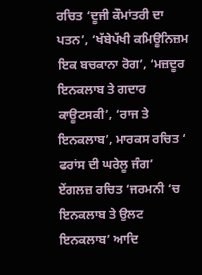ਰਚਿਤ ‘ਦੂਜੀ ਕੌਮਾਂਤਰੀ ਦਾ ਪਤਨ’, ‘ਖੱਬੇਪੱਖੀ ਕਮਿਊਨਿਜ਼ਮ ਇਕ ਬਚਕਾਨਾ ਰੋਗ’, ‘ਮਜ਼ਦੂਰ ਇਨਕਲਾਬ ਤੇ ਗਦਾਰ ਕਾਊਟਸਕੀ’, ‘ਰਾਜ ਤੇ ਇਨਕਲਾਬ’, ਮਾਰਕਸ ਰਚਿਤ ‘ ਫਰਾਂਸ ਦੀ ਘਰੇਲੂ ਜੰਗ’ ਏਂਗਲਜ਼ ਰਚਿਤ ‘ਜਰਮਨੀ ‘ਚ ਇਨਕਲਾਬ ਤੇ ਉਲਟ ਇਨਕਲਾਬ’ ਆਦਿ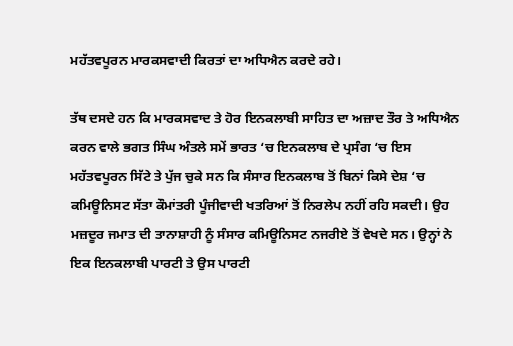ਮਹੱਤਵਪੂਰਨ ਮਾਰਕਸਵਾਦੀ ਕਿਰਤਾਂ ਦਾ ਅਧਿਐਨ ਕਰਦੇ ਰਹੇ।

ਤੱਥ ਦਸਦੇ ਹਨ ਕਿ ਮਾਰਕਸਵਾਦ ਤੇ ਹੋਰ ਇਨਕਲਾਬੀ ਸਾਹਿਤ ਦਾ ਅਜ਼ਾਦ ਤੌਰ ਤੇ ਅਧਿਐਨ ਕਰਨ ਵਾਲੇ ਭਗਤ ਸਿੰਘ ਅੰਤਲੇ ਸਮੇਂ ਭਾਰਤ ‘ਚ ਇਨਕਲਾਬ ਦੇ ਪ੍ਰਸੰਗ ‘ਚ ਇਸ ਮਹੱਤਵਪੂਰਨ ਸਿੱਟੇ ਤੇ ਪੁੱਜ ਚੁਕੇ ਸਨ ਕਿ ਸੰਸਾਰ ਇਨਕਲਾਬ ਤੋਂ ਬਿਨਾਂ ਕਿਸੇ ਦੇਸ਼ ‘ਚ ਕਮਿਊਨਿਸਟ ਸੱਤਾ ਕੌਮਾਂਤਰੀ ਪੂੰਜੀਵਾਦੀ ਖਤਰਿਆਂ ਤੋਂ ਨਿਰਲੇਪ ਨਹੀਂ ਰਹਿ ਸਕਦੀ। ਉਹ ਮਜ਼ਦੂਰ ਜਮਾਤ ਦੀ ਤਾਨਾਸ਼ਾਹੀ ਨੂੰ ਸੰਸਾਰ ਕਮਿਊਨਿਸਟ ਨਜਰੀਏ ਤੋਂ ਵੇਖਦੇ ਸਨ। ਉਨ੍ਹਾਂ ਨੇ ਇਕ ਇਨਕਲਾਬੀ ਪਾਰਟੀ ਤੇ ਉਸ ਪਾਰਟੀ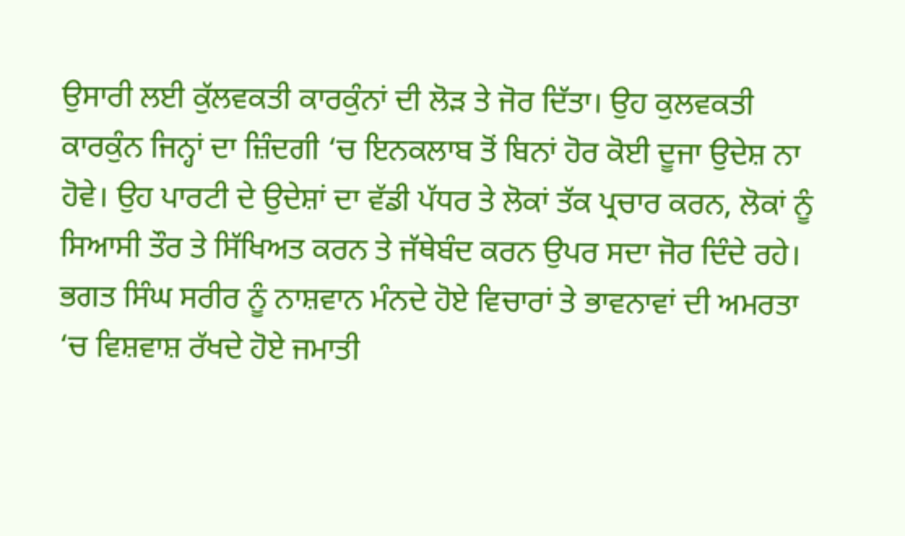ਉਸਾਰੀ ਲਈ ਕੁੱਲਵਕਤੀ ਕਾਰਕੁੰਨਾਂ ਦੀ ਲੋੜ ਤੇ ਜੋਰ ਦਿੱਤਾ। ਉਹ ਕੁਲਵਕਤੀ ਕਾਰਕੁੰਨ ਜਿਨ੍ਹਾਂ ਦਾ ਜ਼ਿੰਦਗੀ ‘ਚ ਇਨਕਲਾਬ ਤੋਂ ਬਿਨਾਂ ਹੋਰ ਕੋਈ ਦੂਜਾ ਉਦੇਸ਼ ਨਾ ਹੋਵੇ। ਉਹ ਪਾਰਟੀ ਦੇ ਉਦੇਸ਼ਾਂ ਦਾ ਵੱਡੀ ਪੱਧਰ ਤੇ ਲੋਕਾਂ ਤੱਕ ਪ੍ਰਚਾਰ ਕਰਨ, ਲੋਕਾਂ ਨੂੰ ਸਿਆਸੀ ਤੌਰ ਤੇ ਸਿੱਖਿਅਤ ਕਰਨ ਤੇ ਜੱਥੇਬੰਦ ਕਰਨ ਉਪਰ ਸਦਾ ਜੋਰ ਦਿੰਦੇ ਰਹੇ। ਭਗਤ ਸਿੰਘ ਸਰੀਰ ਨੂੰ ਨਾਸ਼ਵਾਨ ਮੰਨਦੇ ਹੋਏ ਵਿਚਾਰਾਂ ਤੇ ਭਾਵਨਾਵਾਂ ਦੀ ਅਮਰਤਾ ‘ਚ ਵਿਸ਼ਵਾਸ਼ ਰੱਖਦੇ ਹੋਏ ਜਮਾਤੀ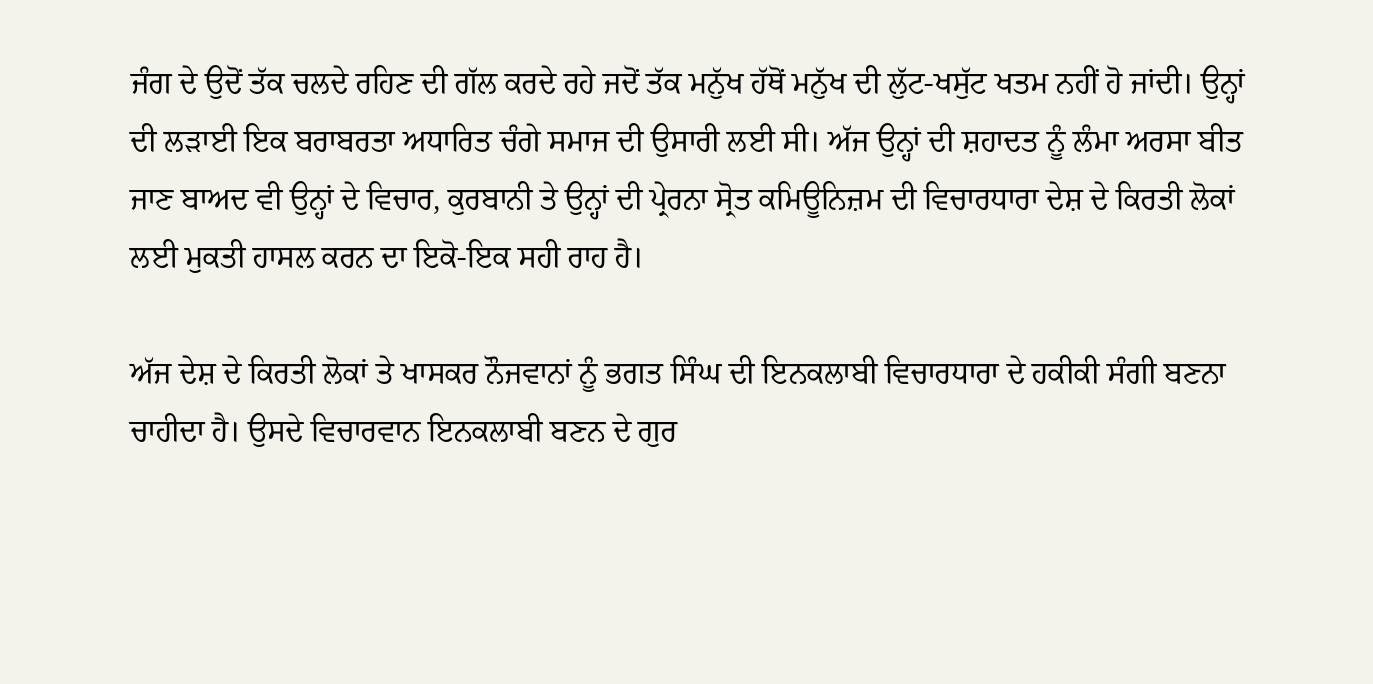ਜੰਗ ਦੇ ਉਦੋਂ ਤੱਕ ਚਲਦੇ ਰਹਿਣ ਦੀ ਗੱਲ ਕਰਦੇ ਰਹੇ ਜਦੋਂ ਤੱਕ ਮਨੁੱਖ ਹੱਥੋਂ ਮਨੁੱਖ ਦੀ ਲੁੱਟ-ਖਸੁੱਟ ਖਤਮ ਨਹੀਂ ਹੋ ਜਾਂਦੀ। ਉਨ੍ਹਾਂ ਦੀ ਲੜਾਈ ਇਕ ਬਰਾਬਰਤਾ ਅਧਾਰਿਤ ਚੰਗੇ ਸਮਾਜ ਦੀ ਉਸਾਰੀ ਲਈ ਸੀ। ਅੱਜ ਉਨ੍ਹਾਂ ਦੀ ਸ਼ਹਾਦਤ ਨੂੰ ਲੰਮਾ ਅਰਸਾ ਬੀਤ ਜਾਣ ਬਾਅਦ ਵੀ ਉਨ੍ਹਾਂ ਦੇ ਵਿਚਾਰ, ਕੁਰਬਾਨੀ ਤੇ ਉਨ੍ਹਾਂ ਦੀ ਪ੍ਰੇਰਨਾ ਸ੍ਰੋਤ ਕਮਿਊਨਿਜ਼ਮ ਦੀ ਵਿਚਾਰਧਾਰਾ ਦੇਸ਼ ਦੇ ਕਿਰਤੀ ਲੋਕਾਂ ਲਈ ਮੁਕਤੀ ਹਾਸਲ ਕਰਨ ਦਾ ਇਕੋ-ਇਕ ਸਹੀ ਰਾਹ ਹੈ।

ਅੱਜ ਦੇਸ਼ ਦੇ ਕਿਰਤੀ ਲੋਕਾਂ ਤੇ ਖਾਸਕਰ ਨੌਜਵਾਨਾਂ ਨੂੰ ਭਗਤ ਸਿੰਘ ਦੀ ਇਨਕਲਾਬੀ ਵਿਚਾਰਧਾਰਾ ਦੇ ਹਕੀਕੀ ਸੰਗੀ ਬਣਨਾ ਚਾਹੀਦਾ ਹੈ। ਉਸਦੇ ਵਿਚਾਰਵਾਨ ਇਨਕਲਾਬੀ ਬਣਨ ਦੇ ਗੁਰ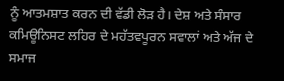ਨੂੰ ਆਤਮਸ਼ਾਤ ਕਰਨ ਦੀ ਵੱਡੀ ਲੋੜ ਹੈ। ਦੇਸ਼ ਅਤੇ ਸੰਸਾਰ ਕਮਿਊਨਿਸਟ ਲਹਿਰ ਦੇ ਮਹੱਤਵਪੂਰਨ ਸਵਾਲਾਂ ਅਤੇ ਅੱਜ ਦੇ ਸਮਾਜ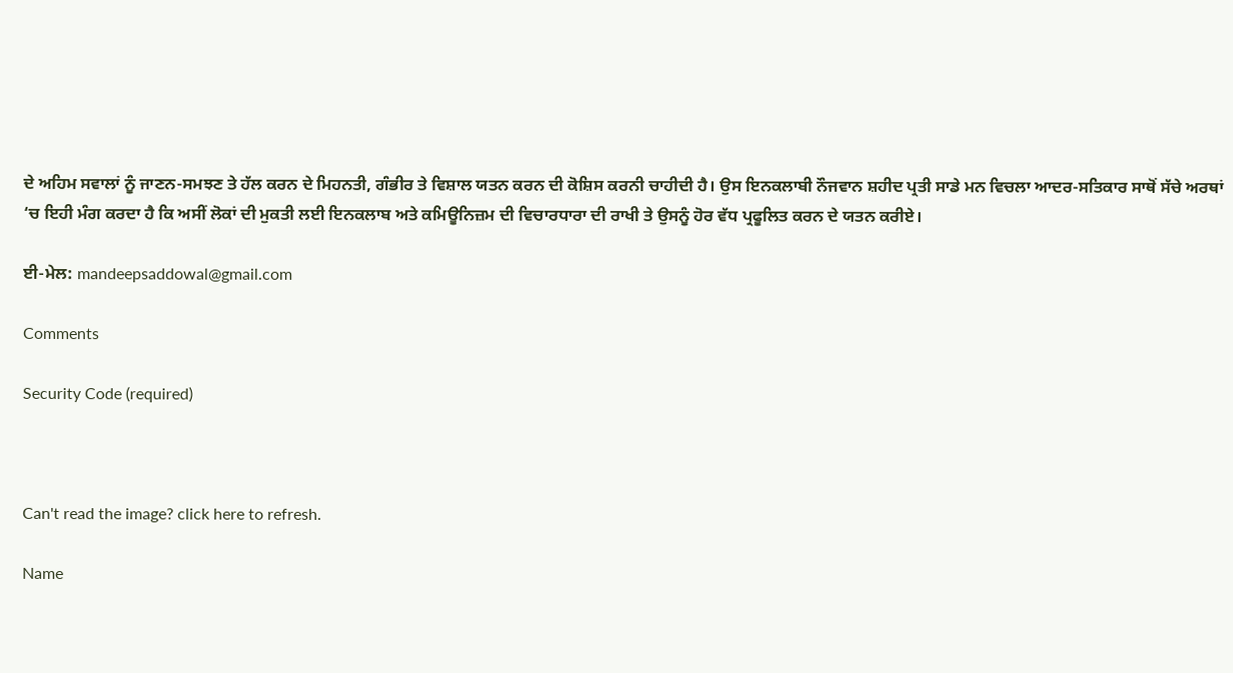ਦੇ ਅਹਿਮ ਸਵਾਲਾਂ ਨੂੰ ਜਾਣਨ-ਸਮਝਣ ਤੇ ਹੱਲ ਕਰਨ ਦੇ ਮਿਹਨਤੀ, ਗੰਭੀਰ ਤੇ ਵਿਸ਼ਾਲ ਯਤਨ ਕਰਨ ਦੀ ਕੋਸ਼ਿਸ ਕਰਨੀ ਚਾਹੀਦੀ ਹੈ। ਉਸ ਇਨਕਲਾਬੀ ਨੌਜਵਾਨ ਸ਼ਹੀਦ ਪ੍ਰਤੀ ਸਾਡੇ ਮਨ ਵਿਚਲਾ ਆਦਰ-ਸਤਿਕਾਰ ਸਾਥੋਂ ਸੱਚੇ ਅਰਥਾਂ ‘ਚ ਇਹੀ ਮੰਗ ਕਰਦਾ ਹੈ ਕਿ ਅਸੀਂ ਲੋਕਾਂ ਦੀ ਮੁਕਤੀ ਲਈ ਇਨਕਲਾਬ ਅਤੇ ਕਮਿਊਨਿਜ਼ਮ ਦੀ ਵਿਚਾਰਧਾਰਾ ਦੀ ਰਾਖੀ ਤੇ ਉਸਨੂੰ ਹੋਰ ਵੱਧ ਪ੍ਰਫੂਲਿਤ ਕਰਨ ਦੇ ਯਤਨ ਕਰੀਏ।

ਈ-ਮੇਲ: mandeepsaddowal@gmail.com

Comments

Security Code (required)



Can't read the image? click here to refresh.

Name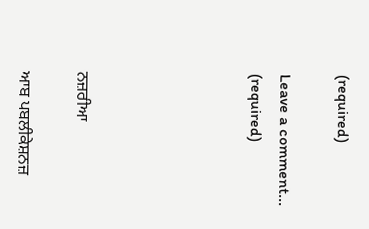(required)

Leave a comment... (required)





ਨਜ਼ਰੀਆ

ਆਬ ਪਬਲੀਕੇਸ਼ਨਜ਼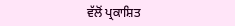ਵੱਲੋਂ ਪ੍ਰਕਾਸ਼ਿਤ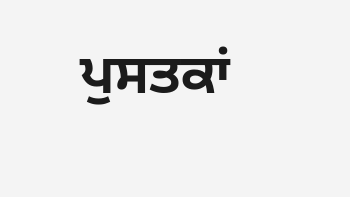ਪੁਸਤਕਾਂ